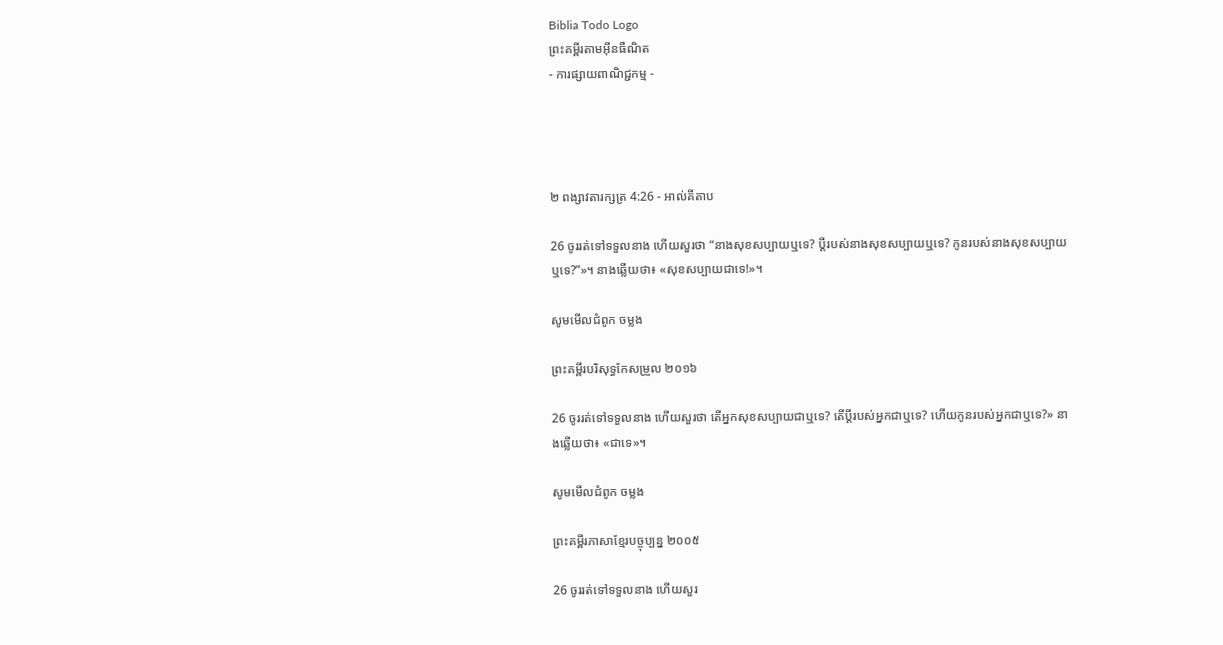Biblia Todo Logo
ព្រះគម្ពីរតាមអ៊ីនធឺណិត
- ការផ្សាយពាណិជ្ជកម្ម -




២ ពង្សាវ‌តារ‌ក្សត្រ 4:26 - អាល់គីតាប

26 ចូររត់ទៅទទួលនាង ហើយសួរថា “នាងសុខសប្បាយឬទេ? ប្ដីរបស់នាងសុខសប្បាយឬទេ? កូនរបស់នាងសុខសប្បាយឬទេ?”»។ នាងឆ្លើយថា៖ «សុខសប្បាយជាទេ!»។

សូមមើលជំពូក ចម្លង

ព្រះគម្ពីរបរិសុទ្ធកែសម្រួល ២០១៦

26 ចូររត់ទៅទទួលនាង ហើយសួរថា តើអ្នកសុខសប្បាយជាឬទេ? តើប្តីរបស់អ្នកជាឬទេ? ហើយកូនរបស់អ្នកជាឬទេ?» នាងឆ្លើយថា៖ «ជាទេ»។

សូមមើលជំពូក ចម្លង

ព្រះគម្ពីរភាសាខ្មែរបច្ចុប្បន្ន ២០០៥

26 ចូររត់ទៅទទួលនាង ហើយសួរ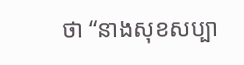ថា “នាងសុខសប្បា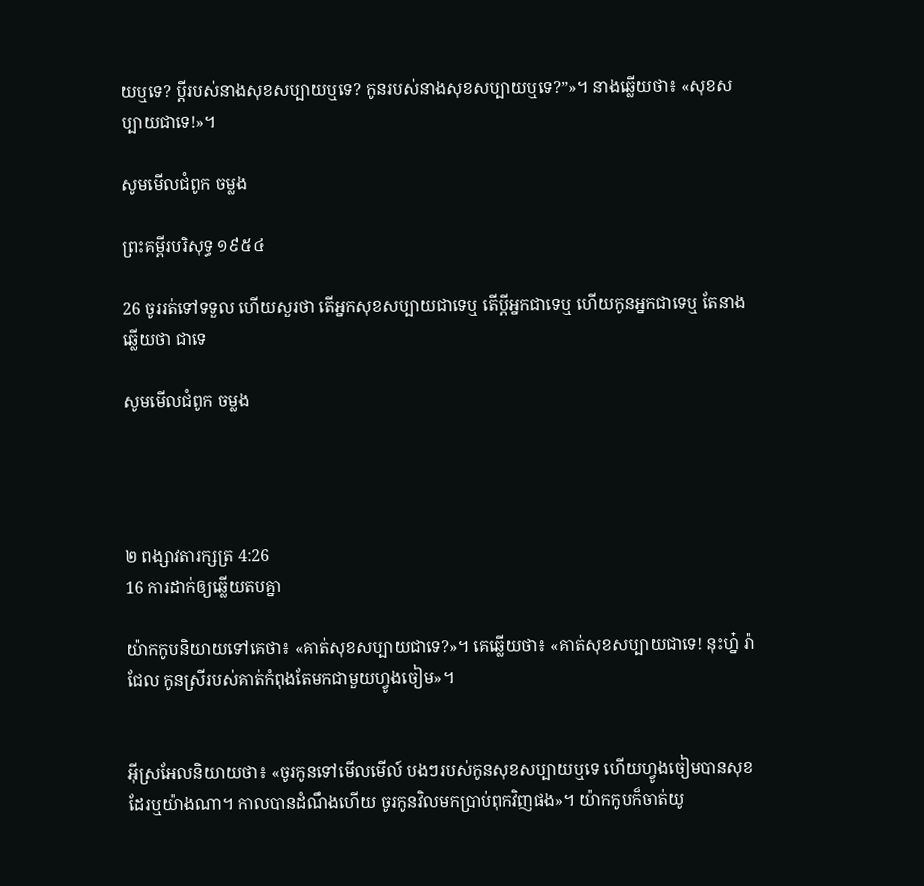យឬទេ? ប្ដីរបស់នាងសុខសប្បាយឬទេ? កូនរបស់នាងសុខសប្បាយឬទេ?”»។ នាងឆ្លើយថា៖ «សុខសប្បាយជាទេ!»។

សូមមើលជំពូក ចម្លង

ព្រះគម្ពីរបរិសុទ្ធ ១៩៥៤

26 ចូររត់ទៅទទួល ហើយសួរថា តើអ្នកសុខសប្បាយជាទេឬ តើប្ដីអ្នកជាទេឬ ហើយកូនអ្នកជាទេឬ តែនាងឆ្លើយថា ជាទេ

សូមមើលជំពូក ចម្លង




២ ពង្សាវ‌តារ‌ក្សត្រ 4:26
16 ការដាក់ឲ្យឆ្លើយតបគ្នា

យ៉ាកកូបនិយាយទៅគេថា៖ «គាត់សុខសប្បាយជាទេ?»។ គេឆ្លើយថា៖ «គាត់សុខសប្បាយជាទេ! នុះហ្ន៎ រ៉ាជែល កូនស្រីរបស់គាត់កំពុងតែមកជាមួយហ្វូងចៀម»។


អ៊ីស្រ‌អែលនិយាយថា៖ «ចូរកូនទៅមើលមើល៍ បងៗរបស់កូនសុខសប្បាយឬទេ ហើយហ្វូងចៀមបានសុខដែរឬយ៉ាងណា។ កាលបានដំណឹងហើយ ចូរកូនវិលមកប្រាប់ពុកវិញផង»។ យ៉ាកកូបក៏ចាត់យូ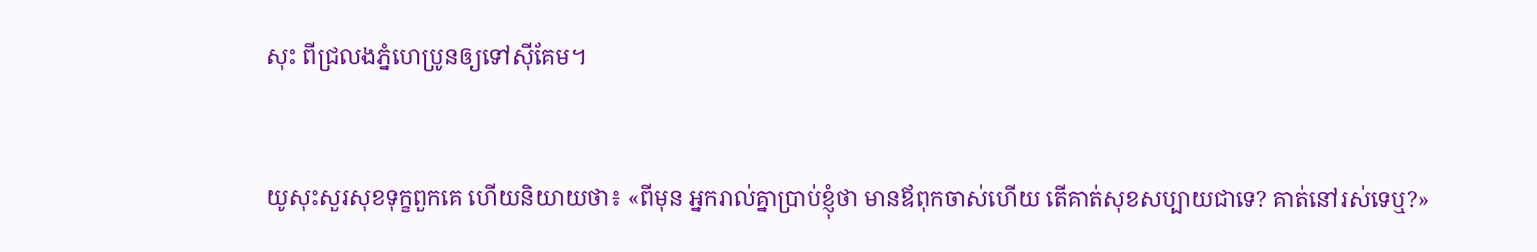សុះ ពីជ្រលងភ្នំហេប្រូនឲ្យទៅស៊ីគែម។


យូសុះសួរសុខទុក្ខពួកគេ ហើយនិយាយថា៖ «ពីមុន អ្នករាល់គ្នាប្រាប់ខ្ញុំថា មានឪពុកចាស់ហើយ តើគាត់សុខសប្បាយជាទេ? គាត់នៅរស់ទេឬ?»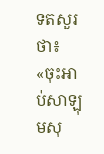ទតសួរថា៖ «ចុះអាប់‌សា‌ឡុមសុ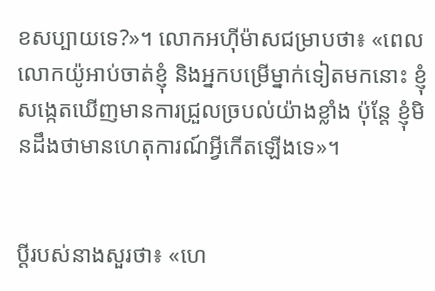ខសប្បាយទេ?»។ លោកអហ៊ី‌ម៉ាសជម្រាបថា៖ «ពេលលោកយ៉ូអាប់ចាត់ខ្ញុំ និងអ្នកបម្រើម្នាក់ទៀតមកនោះ ខ្ញុំសង្កេតឃើញមានការជ្រួលច្របល់យ៉ាងខ្លាំង ប៉ុន្តែ ខ្ញុំមិនដឹងថាមានហេតុ‌ការណ៍អ្វីកើតឡើងទេ»។


ប្ដីរបស់នាងសួរថា៖ «ហេ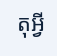តុអ្វី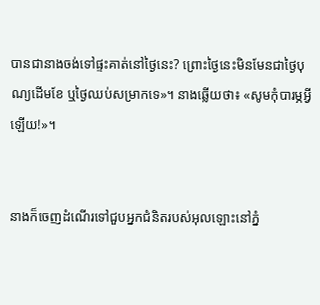បានជានាងចង់ទៅផ្ទះគាត់នៅថ្ងៃនេះ? ព្រោះថ្ងៃនេះមិនមែនជាថ្ងៃបុណ្យដើមខែ ឬថ្ងៃឈប់សម្រាកទេ»។ នាងឆ្លើយថា៖ «សូមកុំបារម្ភអ្វីឡើយ!»។


នាងក៏ចេញដំណើរទៅជួបអ្នកជំនិតរបស់អុលឡោះនៅភ្នំ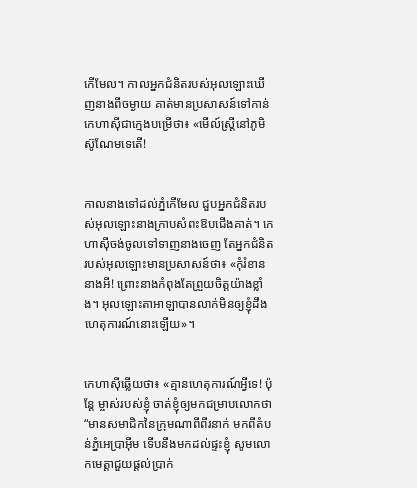កើមែល។ កាលអ្នកជំនិតរបស់អុលឡោះឃើញនាងពីចម្ងាយ គាត់មានប្រសាសន៍ទៅកាន់កេហា‌ស៊ីជាក្មេងបម្រើថា៖ «មើល៍ស្ត្រីនៅភូមិស៊ូ‌ណែមទេតើ!


កាលនាងទៅដល់ភ្នំកើមែល ជួបអ្នកជំនិតរបស់អុលឡោះនាងក្រាបសំពះឱបជើងគាត់។ កេហា‌ស៊ីចង់ចូលទៅទាញនាងចេញ តែអ្នកជំនិតរបស់អុលឡោះមានប្រសាសន៍ថា៖ «កុំរំខាននាងអី! ព្រោះនាងកំពុងតែព្រួយចិត្តយ៉ាងខ្លាំង។ អុលឡោះ‌តាអាឡាបានលាក់មិនឲ្យខ្ញុំដឹងហេតុ‌ការណ៍នោះឡើយ»។


កេហា‌ស៊ីឆ្លើយថា៖ «គ្មានហេតុ‌ការណ៍អ្វីទេ! ប៉ុន្តែ ម្ចាស់របស់ខ្ញុំ ចាត់ខ្ញុំឲ្យមកជម្រាបលោកថា “មានសមាជិកនៃក្រុមណាពីពីរនាក់ មកពីតំបន់ភ្នំអេ‌ប្រា‌អ៊ីម ទើបនឹងមកដល់ផ្ទះខ្ញុំ សូមលោកមេត្តាជួយផ្តល់ប្រាក់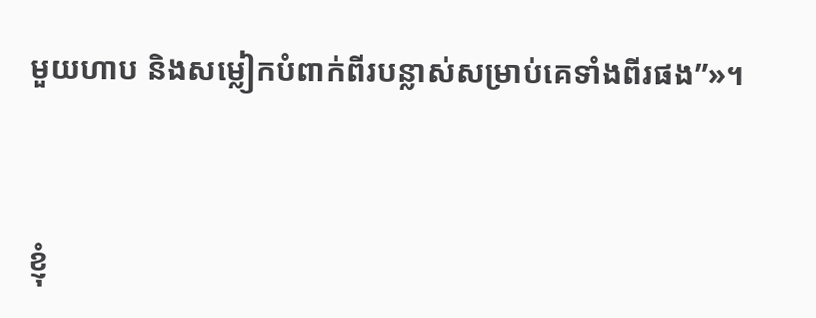មួយហាប និងសម្លៀក‌បំពាក់ពីរបន្លាស់សម្រាប់គេទាំងពីរផង”»។


ខ្ញុំ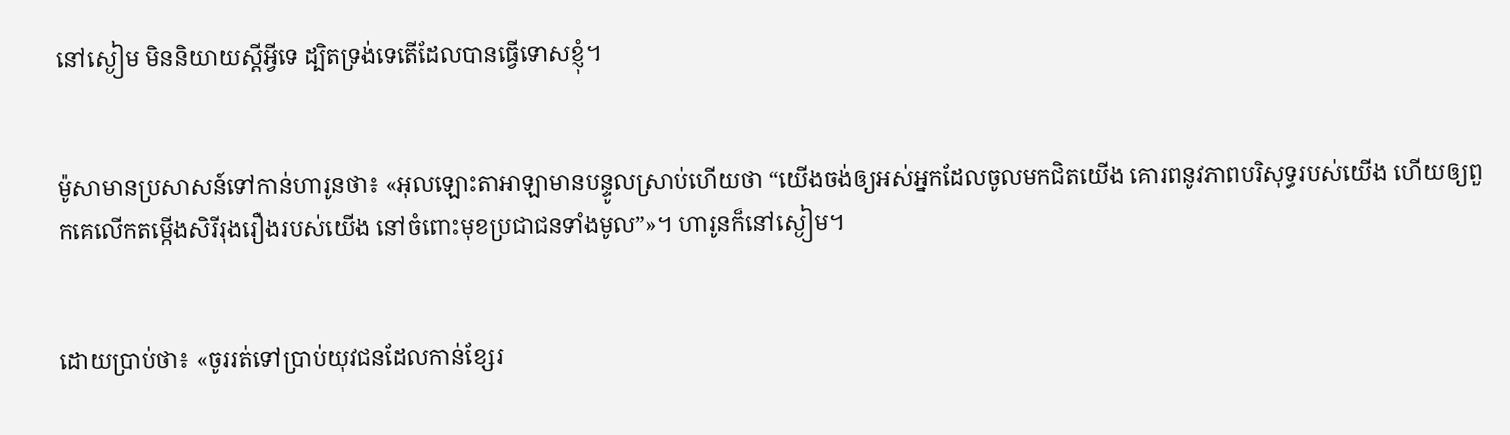នៅស្ងៀម មិននិយាយស្តីអ្វីទេ ដ្បិតទ្រង់ទេតើដែលបានធ្វើទោសខ្ញុំ។


ម៉ូសាមានប្រសាសន៍ទៅកាន់ហារូនថា៖ «អុលឡោះ‌តាអាឡាមានបន្ទូលស្រាប់ហើយថា “យើងចង់ឲ្យអស់អ្នកដែលចូលមកជិតយើង គោរពនូវភាពបរិសុទ្ធរបស់យើង ហើយឲ្យពួកគេលើកតម្កើងសិរី‌រុងរឿងរបស់យើង នៅចំពោះមុខប្រជា‌ជនទាំងមូល”»។ ហារូនក៏នៅស្ងៀម។


ដោយប្រាប់ថា៖ «ចូររត់ទៅប្រាប់យុវជនដែលកាន់ខ្សែរ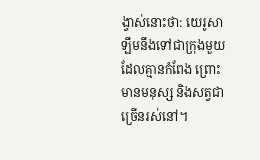ង្វាស់នោះថា: យេរូ‌សាឡឹមនឹងទៅជាក្រុងមួយដែលគ្មានកំពែង ព្រោះមានមនុស្ស និងសត្វជាច្រើនរស់នៅ។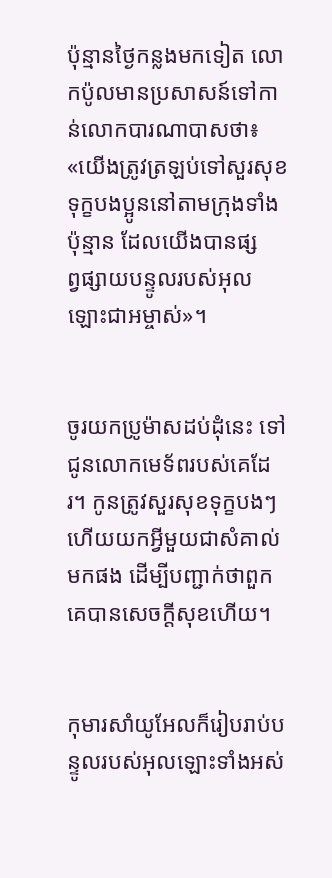ប៉ុន្មានថ្ងៃកន្លងមកទៀត លោកប៉ូលមានប្រសាសន៍ទៅកាន់លោកបារណា‌បាសថា៖ «យើងត្រូវត្រឡប់ទៅសួរសុខទុក្ខបងប្អូននៅតាមក្រុងទាំងប៉ុន្មាន ដែលយើងបានផ្សព្វ‌ផ្សាយបន្ទូលរបស់អុលឡោះ‌ជាអម្ចាស់»។


ចូរយកប្រូម៉ាសដប់ដុំនេះ ទៅជូនលោកមេ‌ទ័ពរបស់គេដែរ។ កូនត្រូវសួរសុខទុក្ខបងៗ ហើយយកអ្វីមួយជាសំគាល់មកផង ដើម្បីបញ្ជាក់ថាពួកគេបានសេចក្តីសុខហើយ។


កុមារសាំយូ‌អែលក៏រៀបរាប់បន្ទូលរបស់អុលឡោះទាំងអស់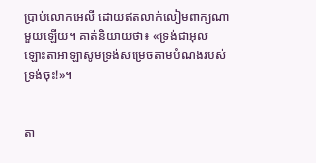ប្រាប់លោកអេលី ដោយឥតលាក់លៀមពាក្យណាមួយឡើយ។ គាត់និយាយថា៖ «ទ្រង់ជាអុលឡោះ‌តាអាឡាសូមទ្រង់សម្រេចតាមបំណងរបស់ទ្រង់ចុះ!»។


តា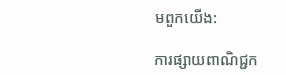មពួកយើង:

ការផ្សាយពាណិជ្ជក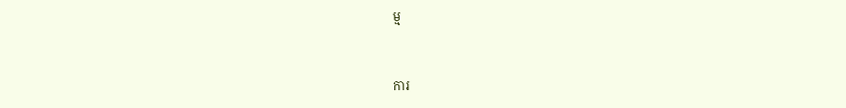ម្ម


ការ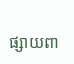ផ្សាយពា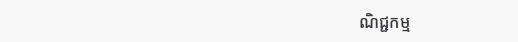ណិជ្ជកម្ម